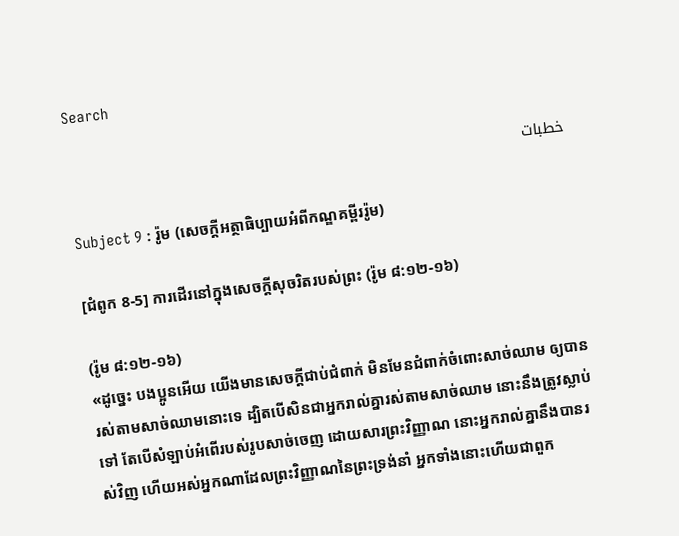Search

خطبات

Subject 9 : រ៉ូម (សេចក្តីអត្ថាធិប្បាយអំពីកណ្ឌគម្ពីររ៉ូម)

[ជំពូក 8-5] ការដើរនៅក្នុងសេចក្តីសុចរិតរបស់ព្រះ (រ៉ូម ៨:១២-១៦)

(រ៉ូម ៨:១២-១៦)
«ដូច្នេះ បងប្អូនអើយ យើងមានសេចក្តីជាប់ជំពាក់ មិនមែនជំពាក់ចំពោះសាច់ឈាម ឲ្យបានរស់តាមសាច់ឈាមនោះទេ ដ្បិតបើសិនជាអ្នករាល់គ្នារស់តាមសាច់ឈាម នោះនឹងត្រូវស្លាប់ទៅ តែបើសំឡាប់អំពើរបស់រូបសាច់ចេញ ដោយសារព្រះវិញ្ញាណ នោះអ្នករាល់គ្នានឹងបានរស់វិញ ហើយអស់អ្នកណាដែលព្រះវិញ្ញាណនៃព្រះទ្រង់នាំ អ្នកទាំងនោះហើយជាពួក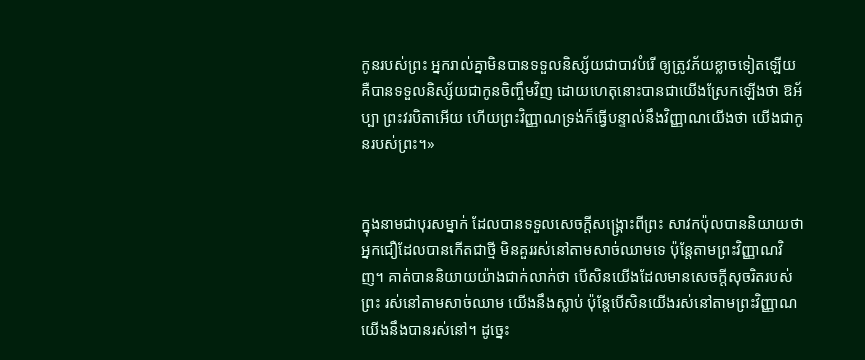កូនរបស់ព្រះ អ្នករាល់គ្នាមិនបានទទួលនិស្ស័យជាបាវបំរើ ឲ្យត្រូវភ័យខ្លាចទៀតឡើយ គឺបានទទួលនិស្ស័យជាកូនចិញ្ចឹមវិញ ដោយហេតុនោះបានជាយើងស្រែកឡើងថា ឱអ័ប្បា ព្រះវរបិតាអើយ ហើយព្រះវិញ្ញាណទ្រង់ក៏ធ្វើបន្ទាល់នឹងវិញ្ញាណយើងថា យើងជាកូនរបស់ព្រះ។»


ក្នុងនាមជាបុរសម្នាក់ ដែលបានទទួលសេចក្តីសង្រ្គោះពីព្រះ សាវកប៉ុលបាននិយាយថា អ្នកជឿដែលបានកើតជាថ្មី មិនគួររស់នៅតាមសាច់ឈាមទេ ប៉ុន្តែតាមព្រះវិញ្ញាណវិញ។ គាត់បាននិយាយយ៉ាងជាក់លាក់ថា បើសិនយើងដែលមានសេចក្តីសុចរិតរបស់ព្រះ រស់នៅតាមសាច់ឈាម យើងនឹងស្លាប់ ប៉ុន្តែបើសិនយើងរស់នៅតាមព្រះវិញ្ញាណ យើងនឹងបានរស់នៅ។ ដូច្នេះ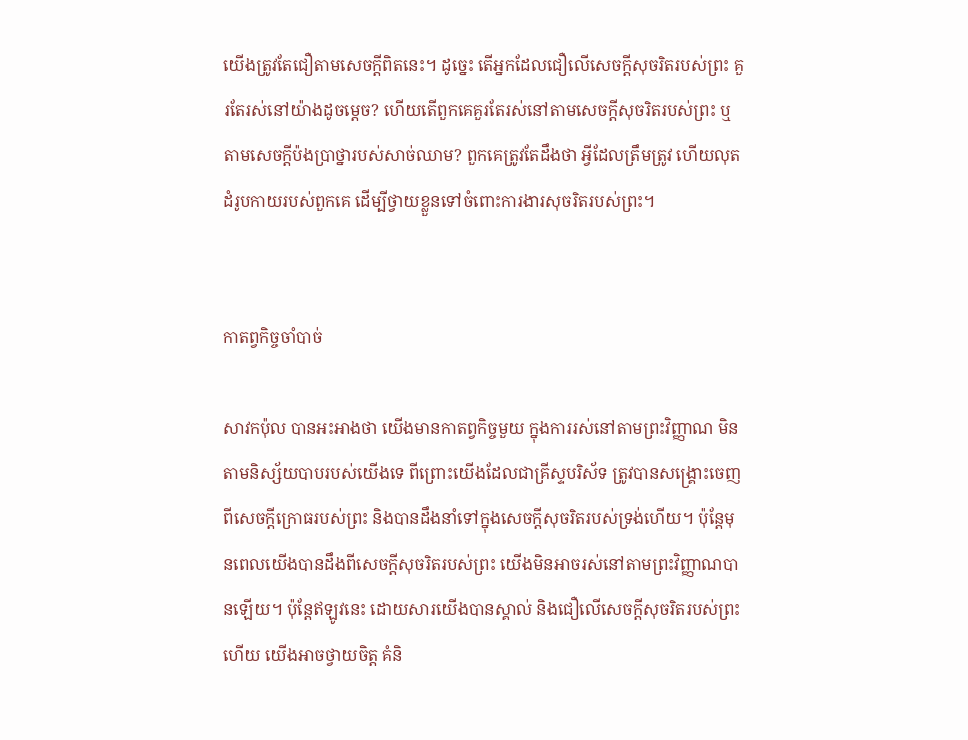យើងត្រូវតែជឿតាមសេចក្តីពិតនេះ។ ដូច្នេះ តើអ្នកដែលជឿលើសេចក្តីសុចរិតរបស់ព្រះ គួរតែរស់នៅយ៉ាងដូចម្តេច? ហើយតើពួកគេគួរតែរស់នៅតាមសេចក្តីសុចរិតរបស់ព្រះ ឬតាមសេចក្តីប៉ងប្រាថ្នារបស់សាច់ឈាម? ពួកគេត្រូវតែដឹងថា អ្វីដែលត្រឹមត្រូវ ហើយលុតដំរូបកាយរបស់ពួកគេ ដើម្បីថ្វាយខ្លួនទៅចំពោះការងារសុចរិតរបស់ព្រះ។


កាតព្វកិច្ចចាំបាច់

សាវកប៉ុល បានអះអាងថា យើងមានកាតព្វកិច្ចមួយ ក្នុងការរស់នៅតាមព្រះវិញ្ញាណ មិនតាមនិស្ស័យបាបរបស់យើងទេ ពីព្រោះយើងដែលជាគ្រីស្ទបរិស័ទ ត្រូវបានសង្រ្គោះចេញពីសេចក្តីក្រោធរបស់ព្រះ និងបានដឹងនាំទៅក្នុងសេចក្តីសុចរិតរបស់ទ្រង់ហើយ។ ប៉ុន្តែមុនពេលយើងបានដឹងពីសេចក្តីសុចរិតរបស់ព្រះ យើងមិនអាចរស់នៅតាមព្រះវិញ្ញាណបានឡើយ។ ប៉ុន្តែឥឡូវនេះ ដោយសារយើងបានស្គាល់ និងជឿលើសេចក្តីសុចរិតរបស់ព្រះហើយ យើងអាចថ្វាយចិត្ត គំនិ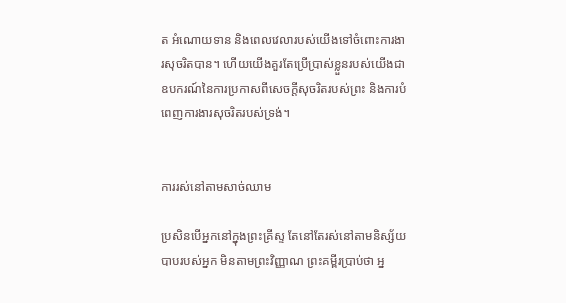ត អំណោយទាន និងពេលវេលារបស់យើងទៅចំពោះការងារសុចរិតបាន។ ហើយយើងគួរតែប្រើប្រាស់ខ្លួនរបស់យើងជាឧបករណ៍នៃការប្រកាសពីសេចក្តីសុចរិតរបស់ព្រះ និងការបំពេញការងារសុចរិតរបស់ទ្រង់។


ការរស់នៅតាមសាច់ឈាម

ប្រសិនបើអ្នកនៅក្នុងព្រះគ្រីស្ទ តែនៅតែរស់នៅតាមនិស្ស័យបាបរបស់អ្នក មិនតាមព្រះវិញ្ញាណ ព្រះគម្ពីរប្រាប់ថា អ្ន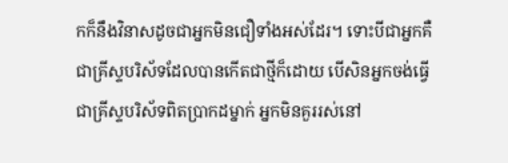កក៏នឹងវិនាសដូចជាអ្នកមិនជឿទាំងអស់ដែរ។ ទោះបីជាអ្នកគឺជាគ្រីស្ទបរិស័ទដែលបានកើតជាថ្មីក៏ដោយ បើសិនអ្នកចង់ធ្វើជាគ្រីស្ទបរិស័ទពិតប្រាកដម្នាក់ អ្នកមិនគួររស់នៅ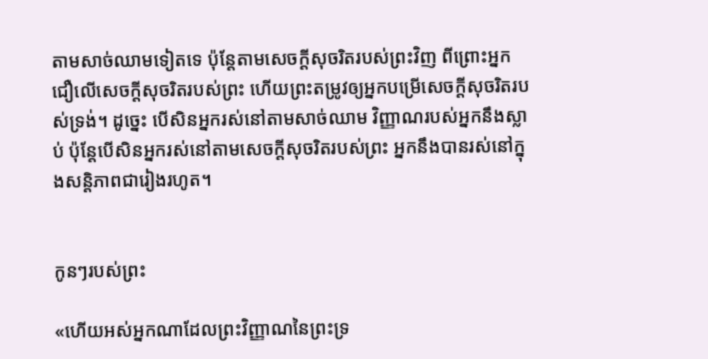តាមសាច់ឈាមទៀតទេ ប៉ុន្តែតាមសេចក្តីសុចរិតរបស់ព្រះវិញ ពីព្រោះអ្នកជឿលើសេចក្តីសុចរិតរបស់ព្រះ ហើយព្រះតម្រូវឲ្យអ្នកបម្រើសេចក្តីសុចរិតរបស់ទ្រង់។ ដូច្នេះ បើសិនអ្នករស់នៅតាមសាច់ឈាម វិញ្ញាណរបស់អ្នកនឹងស្លាប់ ប៉ុន្តែបើសិនអ្នករស់នៅតាមសេចក្តីសុចរិតរបស់ព្រះ អ្នកនឹងបានរស់នៅក្នុងសន្តិភាពជារៀងរហូត។


កូនៗរបស់ព្រះ

«ហើយអស់អ្នកណាដែលព្រះវិញ្ញាណនៃព្រះទ្រ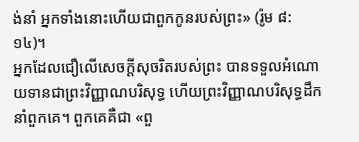ង់នាំ អ្នកទាំងនោះហើយជាពួកកូនរបស់ព្រះ» (រ៉ូម ៨:១៤)។
អ្នកដែលជឿលើសេចក្តីសុចរិតរបស់ព្រះ បានទទួលអំណោយទានជាព្រះវិញ្ញាណបរិសុទ្ធ ហើយព្រះវិញ្ញាណបរិសុទ្ធដឹកនាំពួកគេ។ ពួកគេគឺជា «ពួ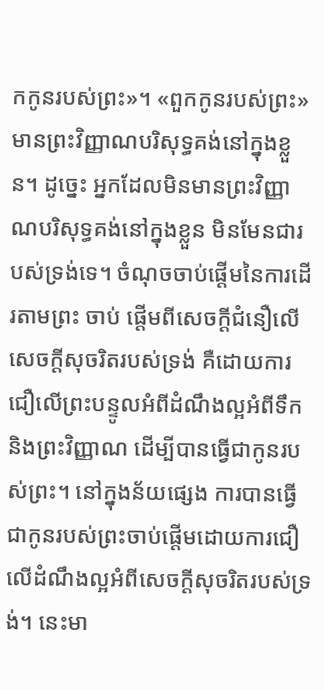កកូនរបស់ព្រះ»។ «ពួកកូនរបស់ព្រះ» មានព្រះវិញ្ញាណបរិសុទ្ធគង់នៅក្នុងខ្លួន។ ដូច្នេះ អ្នកដែលមិនមានព្រះវិញ្ញាណបរិសុទ្ធគង់នៅក្នុងខ្លួន មិនមែនជារបស់ទ្រង់ទេ។ ចំណុចចាប់ផ្តើមនៃការដើរតាមព្រះ ចាប់ ផ្តើមពីសេចក្តីជំនឿលើសេចក្តីសុចរិតរបស់ទ្រង់ គឺដោយការជឿលើព្រះបន្ទូលអំពីដំណឹងល្អអំពីទឹក និងព្រះវិញ្ញាណ ដើម្បីបានធ្វើជាកូនរបស់ព្រះ។ នៅក្នុងន័យផ្សេង ការបានធ្វើជាកូនរបស់ព្រះចាប់ផ្តើមដោយការជឿលើដំណឹងល្អអំពីសេចក្តីសុចរិតរបស់ទ្រង់។ នេះមា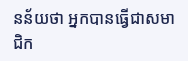នន័យថា អ្នកបានធ្វើជាសមាជិក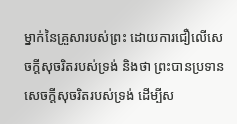ម្នាក់នៃគ្រួសារបស់ព្រះ ដោយការជឿលើសេចក្តីសុចរិតរបស់ទ្រង់ និងថា ព្រះបានប្រទានសេចក្តីសុចរិតរបស់ទ្រង់ ដើម្បីស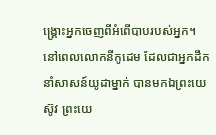ង្រ្គោះអ្នកចេញពីអំពើបាបរបស់អ្នក។
នៅពេលលោកនីកូដេម ដែលជាអ្នកដឹកនាំសាសន៍យូដាម្នាក់ បានមកឯព្រះយេស៊ូវ ព្រះយេ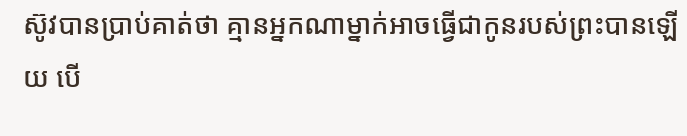ស៊ូវបានប្រាប់គាត់ថា គ្មានអ្នកណាម្នាក់អាចធ្វើជាកូនរបស់ព្រះបានឡើយ បើ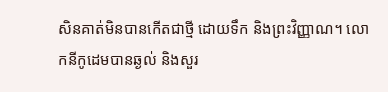សិនគាត់មិនបានកើតជាថ្មី ដោយទឹក និងព្រះវិញ្ញាណ។ លោកនីកូដេមបានឆ្ងល់ និងសួរ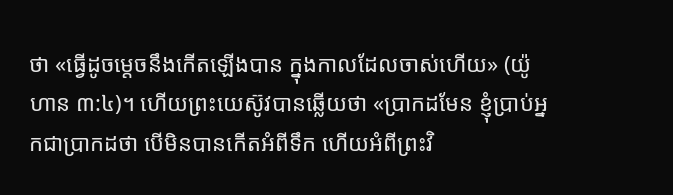ថា «ធ្វើដូចម្តេចនឹងកើតឡើងបាន ក្នុងកាលដែលចាស់ហើយ» (យ៉ូហាន ៣:៤)។ ហើយព្រះយេស៊ូវបានឆ្លើយថា «ប្រាកដមែន ខ្ញុំប្រាប់អ្នកជាប្រាកដថា បើមិនបានកើតអំពីទឹក ហើយអំពីព្រះវិ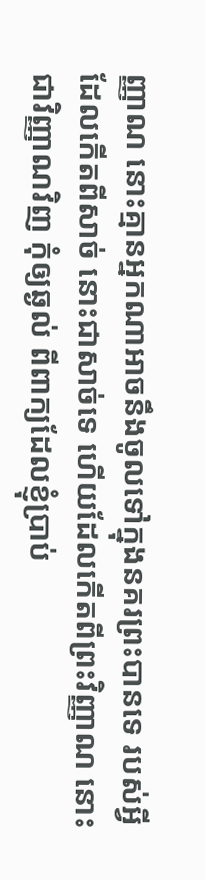ញ្ញាណ នោះគ្មានអ្នកណាអាចនឹងចូលទៅក្នុងនគរព្រះបានទេ របស់អ្វីដែលកើតពីសាច់ នោះជាសាច់ទេ ហើយដែលកើតពីព្រះវិញ្ញាណ នោះជាវិញ្ញាណវិញ កុំឲ្យឆ្ងល់ ពីពាក្យដែលខ្ញុំប្រាប់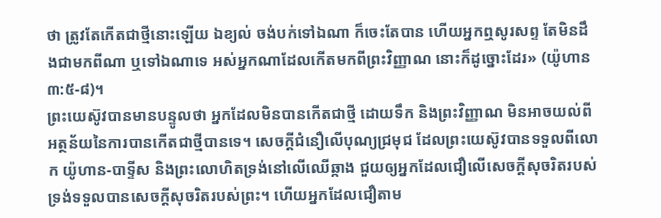ថា ត្រូវតែកើតជាថ្មីនោះឡើយ ឯខ្យល់ ចង់បក់ទៅឯណា ក៏ចេះតែបាន ហើយអ្នកឮសូរសព្ទ តែមិនដឹងជាមកពីណា ឬទៅឯណាទេ អស់អ្នកណាដែលកើតមកពីព្រះវិញ្ញាណ នោះក៏ដូច្នោះដែរ» (យ៉ូហាន ៣:៥-៨)។
ព្រះយេស៊ូវបានមានបន្ទូលថា អ្នកដែលមិនបានកើតជាថ្មី ដោយទឹក និងព្រះវិញ្ញាណ មិនអាចយល់ពីអត្ថន័យនៃការបានកើតជាថ្មីបានទេ។ សេចក្តីជំនឿលើបុណ្យជ្រមុជ ដែលព្រះយេស៊ូវបានទទួលពីលោក យ៉ូហាន-បាទ្ទីស និងព្រះលោហិតទ្រង់នៅលើឈើឆ្កាង ជួយឲ្យអ្នកដែលជឿលើសេចក្តីសុចរិតរបស់ទ្រង់ទទួលបានសេចក្តីសុចរិតរបស់ព្រះ។ ហើយអ្នកដែលជឿតាម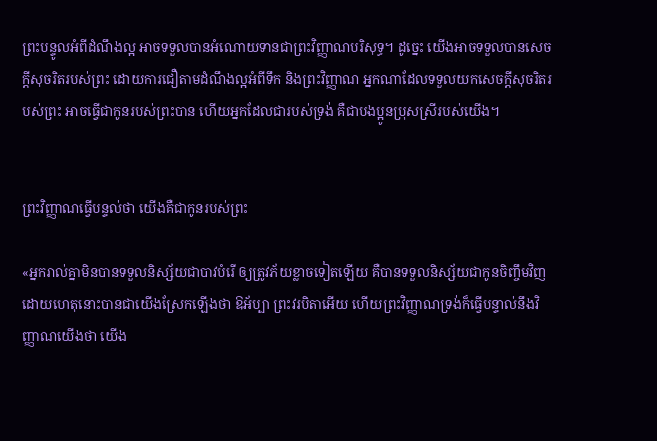ព្រះបន្ទូលអំពីដំណឹងល្អ អាចទទួលបានអំណោយទានជាព្រះវិញ្ញាណបរិសុទ្ធ។ ដូច្នេះ យើងអាចទទួលបានសេចក្តីសុចរិតរបស់ព្រះ ដោយការជឿតាមដំណឹងល្អអំពីទឹក និងព្រះវិញ្ញាណ អ្នកណាដែលទទួលយកសេចក្តីសុចរិតរបស់ព្រះ អាចធ្វើជាកូនរបស់ព្រះបាន ហើយអ្នកដែលជារបស់ទ្រង់ គឺជាបងប្អូនប្រុសស្រីរបស់យើង។


ព្រះវិញ្ញាណធ្វើបន្ទល់ថា យើងគឺជាកូនរបស់ព្រះ

«អ្នករាល់គ្នាមិនបានទទួលនិស្ស័យជាបាវបំរើ ឲ្យត្រូវភ័យខ្លាចទៀតឡើយ គឺបានទទួលនិស្ស័យជាកូនចិញ្ចឹមវិញ ដោយហេតុនោះបានជាយើងស្រែកឡើងថា ឱអ័ប្បា ព្រះវរបិតាអើយ ហើយព្រះវិញ្ញាណទ្រង់ក៏ធ្វើបន្ទាល់នឹងវិញ្ញាណយើងថា យើង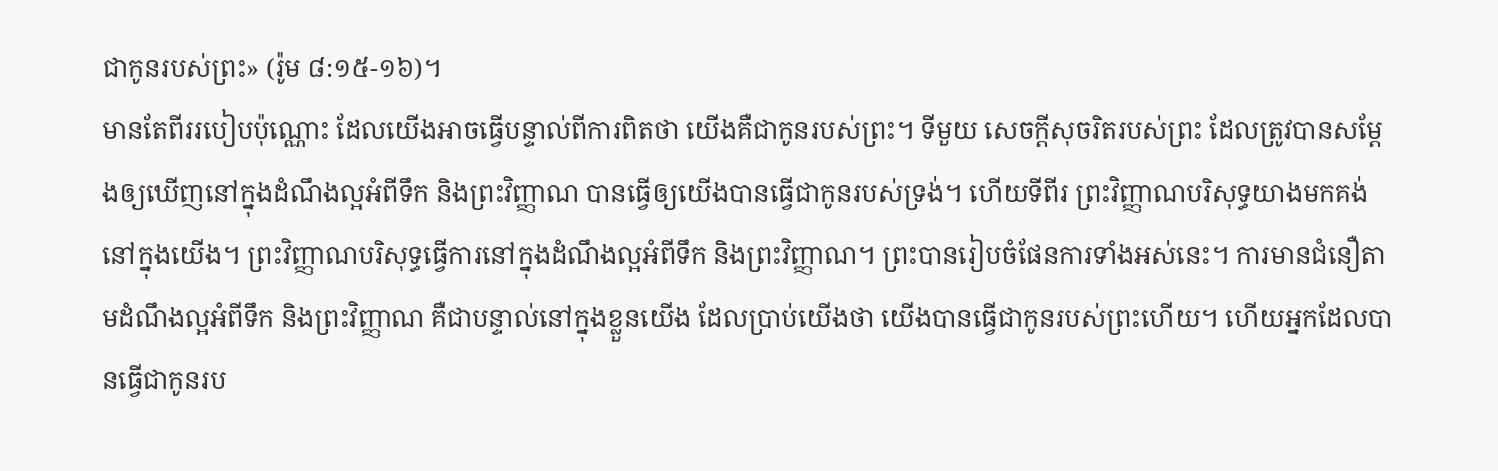ជាកូនរបស់ព្រះ» (រ៉ូម ៨:១៥-១៦)។
មានតែពីររបៀបប៉ុណ្ណោះ ដែលយើងអាចធ្វើបន្ទាល់ពីការពិតថា យើងគឺជាកូនរបស់ព្រះ។ ទីមួយ សេចក្តីសុចរិតរបស់ព្រះ ដែលត្រូវបានសម្តែងឲ្យឃើញនៅក្នុងដំណឹងល្អអំពីទឹក និងព្រះវិញ្ញាណ បានធ្វើឲ្យយើងបានធ្វើជាកូនរបស់ទ្រង់។ ហើយទីពីរ ព្រះវិញ្ញាណបរិសុទ្ធយាងមកគង់នៅក្នុងយើង។ ព្រះវិញ្ញាណបរិសុទ្ធធ្វើការនៅក្នុងដំណឹងល្អអំពីទឹក និងព្រះវិញ្ញាណ។ ព្រះបានរៀបចំផែនការទាំងអស់នេះ។ ការមានជំនឿតាមដំណឹងល្អអំពីទឹក និងព្រះវិញ្ញាណ គឺជាបន្ទាល់នៅក្នុងខ្លួនយើង ដែលប្រាប់យើងថា យើងបានធ្វើជាកូនរបស់ព្រះហើយ។ ហើយអ្នកដែលបានធ្វើជាកូនរប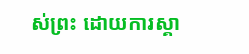ស់ព្រះ ដោយការស្គា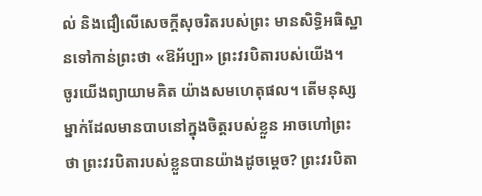ល់ និងជឿលើសេចក្តីសុចរិតរបស់ព្រះ មានសិទ្ធិអធិស្ឋានទៅកាន់ព្រះថា «ឱអ័ប្បា» ព្រះវរបិតារបស់យើង។
ចូរយើងព្យាយាមគិត យ៉ាងសមហេតុផល។ តើមនុស្សម្នាក់ដែលមានបាបនៅក្នុងចិត្តរបស់ខ្លួន អាចហៅព្រះថា ព្រះវរបិតារបស់ខ្លួនបានយ៉ាងដូចម្តេច? ព្រះវរបិតា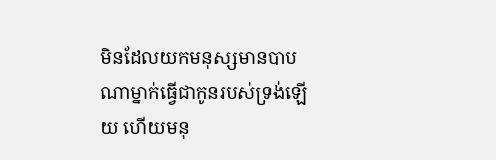មិនដែលយកមនុស្សមានបាបណាម្នាក់ធ្វើជាកូនរបស់ទ្រង់ឡើយ ហើយមនុ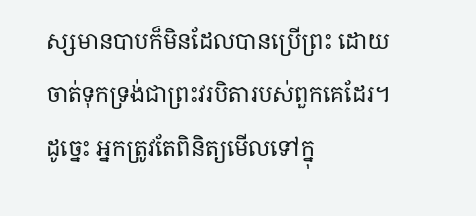ស្សមានបាបក៏មិនដែលបានប្រើព្រះ ដោយចាត់ទុកទ្រង់ជាព្រះវរបិតារបស់ពួកគេដែរ។ ដូច្នេះ អ្នកត្រូវតែពិនិត្យមើលទៅក្នុ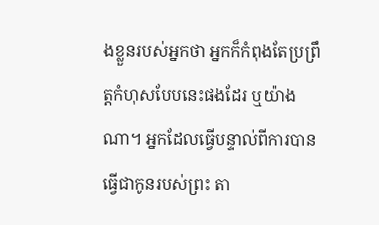ងខ្លួនរបស់អ្នកថា អ្នកក៏កំពុងតែប្រព្រឹត្តកំហុសបែបនេះផងដែរ ឬយ៉ាងណា។ អ្នកដែលធ្វើបន្ទាល់ពីការបានធ្វើជាកូនរបស់ព្រះ តា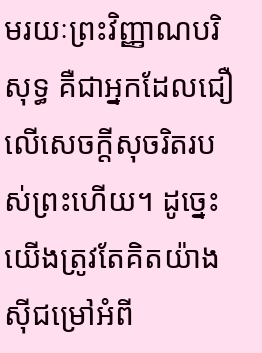មរយៈព្រះវិញ្ញាណបរិសុទ្ធ គឺជាអ្នកដែលជឿលើសេចក្តីសុចរិតរបស់ព្រះហើយ។ ដូច្នេះ យើងត្រូវតែគិតយ៉ាងស៊ីជម្រៅអំពី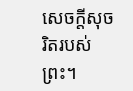សេចក្តីសុចរិតរបស់ព្រះ។